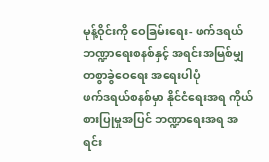မုန့်ဝိုင်းကို ဝေခြမ်းရေး- ဖက်ဒရယ်ဘဏ္ဍာရေးစနစ်နှင့် အရင်းအမြစ်မျှတစွာခွဲဝေရေး အရေးပါပုံ
ဖက်ဒရယ်စနစ်မှာ နိုင်ငံရေးအရ ကိုယ်စားပြုမှုအပြင် ဘဏ္ဍာရေးအရ အရင်း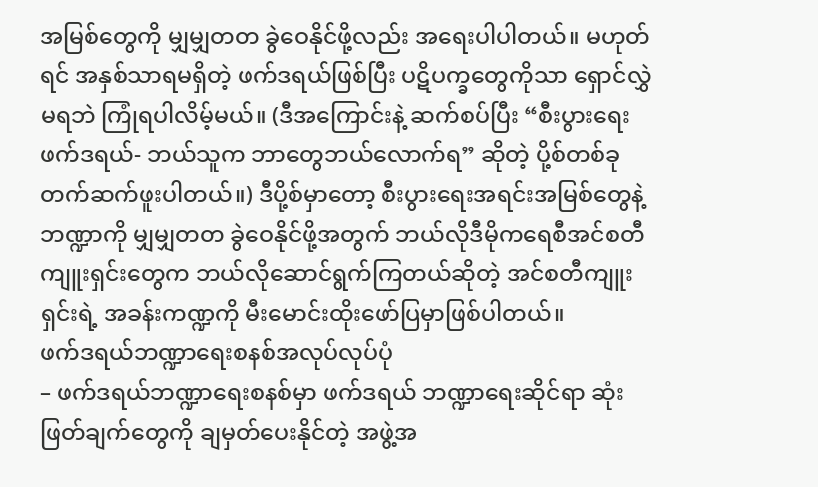အမြစ်တွေကို မျှမျှတတ ခွဲဝေနိုင်ဖို့လည်း အရေးပါပါတယ်။ မဟုတ်ရင် အနှစ်သာရမရှိတဲ့ ဖက်ဒရယ်ဖြစ်ပြီး ပဋိပက္ခတွေကိုသာ ရှောင်လွှဲမရဘဲ ကြုံရပါလိမ့်မယ်။ (ဒီအကြောင်းနဲ့ ဆက်စပ်ပြီး “စီးပွားရေးဖက်ဒရယ်- ဘယ်သူက ဘာတွေဘယ်လောက်ရ” ဆိုတဲ့ ပို့စ်တစ်ခု တက်ဆက်ဖူးပါတယ်။) ဒီပို့စ်မှာတော့ စီးပွားရေးအရင်းအမြစ်တွေနဲ့ ဘဏ္ဍာကို မျှမျှတတ ခွဲဝေနိုင်ဖို့အတွက် ဘယ်လိုဒီမိုကရေစီအင်စတီကျူးရှင်းတွေက ဘယ်လိုဆောင်ရွက်ကြတယ်ဆိုတဲ့ အင်စတီကျူးရှင်းရဲ့ အခန်းကဏ္ဍကို မီးမောင်းထိုးဖော်ပြမှာဖြစ်ပါတယ်။
ဖက်ဒရယ်ဘဏ္ဍာရေးစနစ်အလုပ်လုပ်ပုံ
– ဖက်ဒရယ်ဘဏ္ဍာရေးစနစ်မှာ ဖက်ဒရယ် ဘဏ္ဍာရေးဆိုင်ရာ ဆုံးဖြတ်ချက်တွေကို ချမှတ်ပေးနိုင်တဲ့ အဖွဲ့အ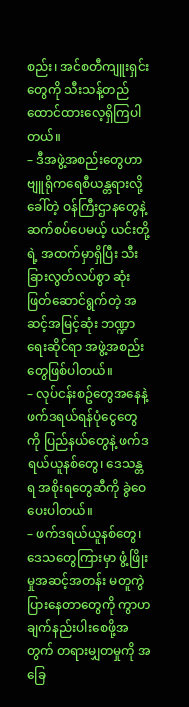စည်း၊ အင်စတီကျူးရှင်းတွေကို သီးသန့်တည်ထောင်ထားလေ့ရှိကြပါတယ်။
– ဒီအဖွဲ့အစည်းတွေဟာ ဗျူရိုကရေစီယန္တရားလို့ခေါ်တဲ့ ဝန်ကြီးဌာနတွေနဲ့ ဆက်စပ်ပေမယ့် ယင်းတို့ရဲ့ အထက်မှာရှိပြီး သီးခြားလွတ်လပ်စွာ ဆုံးဖြတ်ဆောင်ရွက်တဲ့ အဆင့်အမြင့်ဆုံး ဘဏ္ဍာရေးဆိုင်ရာ အဖွဲ့အစည်းတွေဖြစ်ပါတယ်။
– လုပ်ငန်းစဥ်တွေအနေနဲ့ ဖက်ဒရယ်ရန်ပုံငွေတွေကို ပြည်နယ်တွေနဲ့ ဖက်ဒရယ်ယူနစ်တွေ၊ ဒေသန္တရ အစိုးရတွေဆီကို ခွဲဝေပေးပါတယ်။
– ဖက်ဒရယ်ယူနစ်တွေ၊ ဒေသတွေကြားမှာ ဖွံ့ဖြိုးမှုအဆင့်အတန်း မတူကွဲပြားနေတာတွေကို ကွာဟချက်နည်းပါးစေဖို့အတွက် တရားမျှတမှုကို အခြေ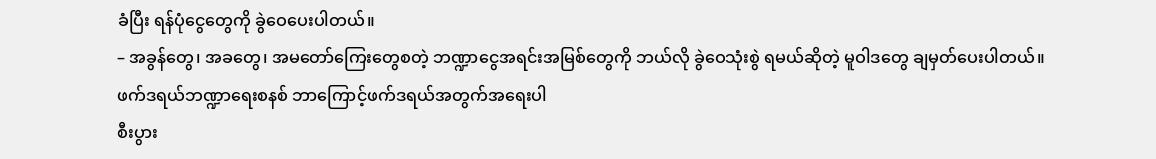ခံပြီး ရန်ပုံငွေတွေကို ခွဲဝေပေးပါတယ်။
– အခွန်တွေ၊ အခတွေ၊ အမတော်ကြေးတွေစတဲ့ ဘဏ္ဍာငွေအရင်းအမြစ်တွေကို ဘယ်လို ခွဲဝေသုံးစွဲ ရမယ်ဆိုတဲ့ မူဝါဒတွေ ချမှတ်ပေးပါတယ်။
ဖက်ဒရယ်ဘဏ္ဍာရေးစနစ် ဘာကြောင့်ဖက်ဒရယ်အတွက်အရေးပါ
စီးပွား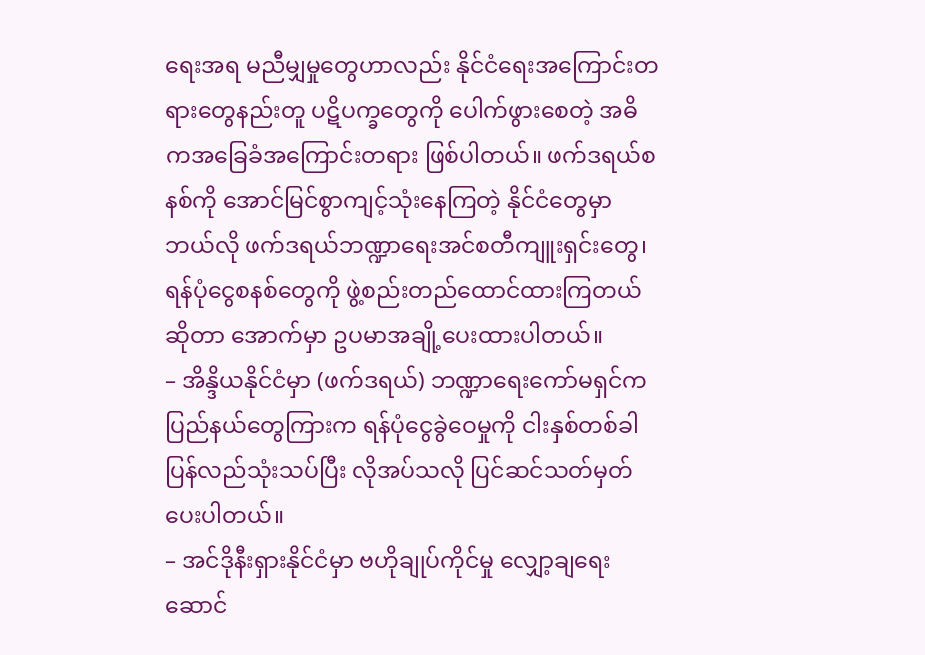ရေးအရ မညီမျှမှုတွေဟာလည်း နိုင်ငံရေးအကြောင်းတရားတွေနည်းတူ ပဋိပက္ခတွေကို ပေါက်ဖွားစေတဲ့ အဓိကအခြေခံအကြောင်းတရား ဖြစ်ပါတယ်။ ဖက်ဒရယ်စနစ်ကို အောင်မြင်စွာကျင့်သုံးနေကြတဲ့ နိုင်ငံတွေမှာ ဘယ်လို ဖက်ဒရယ်ဘဏ္ဍာရေးအင်စတီကျူးရှင်းတွေ၊ ရန်ပုံငွေစနစ်တွေကို ဖွဲ့စည်းတည်ထောင်ထားကြတယ်ဆိုတာ အောက်မှာ ဥပမာအချို့ပေးထားပါတယ်။
– အိန္ဒိယနိုင်ငံမှာ (ဖက်ဒရယ်) ဘဏ္ဍာရေးကော်မရှင်က ပြည်နယ်တွေကြားက ရန်ပုံငွေခွဲဝေမှုကို ငါးနှစ်တစ်ခါ ပြန်လည်သုံးသပ်ပြီး လိုအပ်သလို ပြင်ဆင်သတ်မှတ်ပေးပါတယ်။
– အင်ဒိုနီးရှားနိုင်ငံမှာ ဗဟိုချုပ်ကိုင်မှု လျှော့ချရေးဆောင်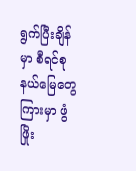ရွက်ပြီးချိန်မှာ စီရင်စုနယ်မြေတွေကြားမှာ ဖွံဖြိုး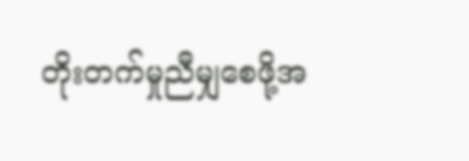တိုးတက်မှုညီမျှစေဖို့အ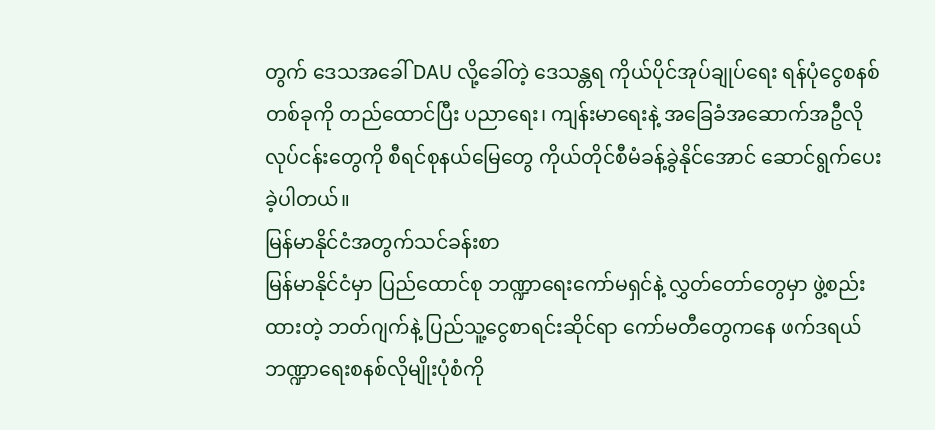တွက် ဒေသအခေါ် DAU လို့ခေါ်တဲ့ ဒေသန္တရ ကိုယ်ပိုင်အုပ်ချုပ်ရေး ရန်ပုံငွေစနစ်တစ်ခုကို တည်ထောင်ပြီး ပညာရေး၊ ကျန်းမာရေးနဲ့ အခြေခံအဆောက်အဦလို လုပ်ငန်းတွေကို စီရင်စုနယ်မြေတွေ ကိုယ်တိုင်စီမံခန့်ခွဲနိုင်အောင် ဆောင်ရွက်ပေးခဲ့ပါတယ်။
မြန်မာနိုင်ငံအတွက်သင်ခန်းစာ
မြန်မာနိုင်ငံမှာ ပြည်ထောင်စု ဘဏ္ဍာရေးကော်မရှင်နဲ့ လွှတ်တော်တွေမှာ ဖွဲ့စည်းထားတဲ့ ဘတ်ဂျက်နဲ့ ပြည်သူ့ငွေစာရင်းဆိုင်ရာ ကော်မတီတွေကနေ ဖက်ဒရယ်ဘဏ္ဍာရေးစနစ်လိုမျိုးပုံစံကို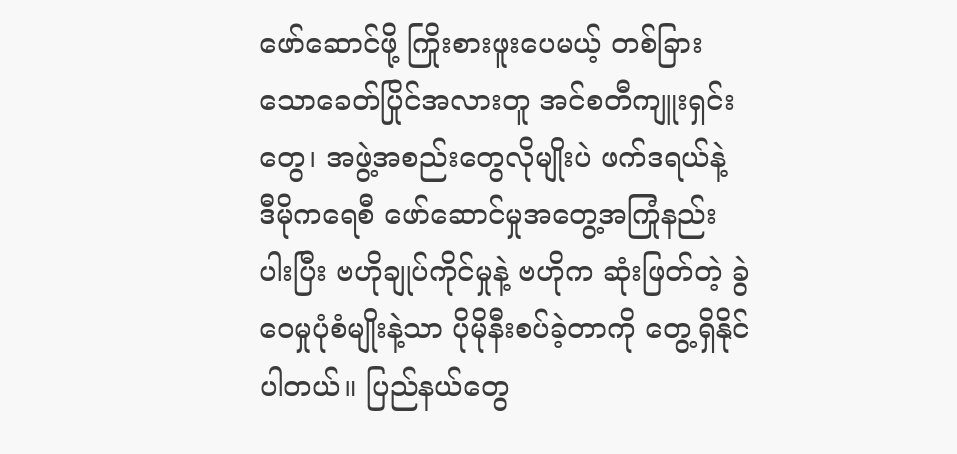ဖော်ဆောင်ဖို့ ကြိုးစားဖူးပေမယ့် တစ်ခြားသောခေတ်ပြိုင်အလားတူ အင်စတီကျူးရှင်းတွေ၊ အဖွဲ့အစည်းတွေလိုမျိုးပဲ ဖက်ဒရယ်နဲ့ ဒီမိုကရေစီ ဖော်ဆောင်မှုအတွေ့အကြုံနည်းပါးပြီး ဗဟိုချုပ်ကိုင်မှုနဲ့ ဗဟိုက ဆုံးဖြတ်တဲ့ ခွဲဝေမှုပုံစံမျိုးနဲ့သာ ပိုမိုနီးစပ်ခဲ့တာကို တွေ့ရှိနိုင်ပါတယ်။ ပြည်နယ်တွေ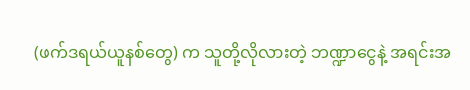(ဖက်ဒရယ်ယူနစ်တွေ) က သူတို့လိုလားတဲ့ ဘဏ္ဍာငွေနဲ့ အရင်းအ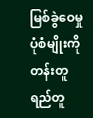မြစ်ခွဲဝေမှုပုံစံမျိုးကို တန်းတူရည်တူ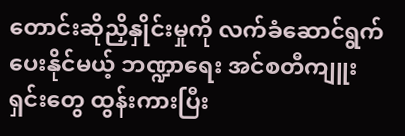တောင်းဆိုညှိနှိုင်းမှုကို လက်ခံဆောင်ရွက်ပေးနိုင်မယ့် ဘဏ္ဍာရေး အင်စတီကျူးရှင်းတွေ ထွန်းကားပြီး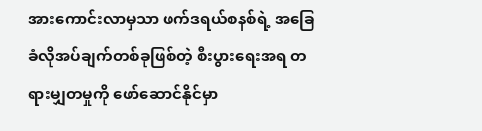အားကောင်းလာမှသာ ဖက်ဒရယ်စနစ်ရဲ့ အခြေခံလိုအပ်ချက်တစ်ခုဖြစ်တဲ့ စီးပွားရေးအရ တရားမျှတမှုကို ဖော်ဆောင်နိုင်မှာ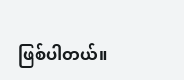ဖြစ်ပါတယ်။